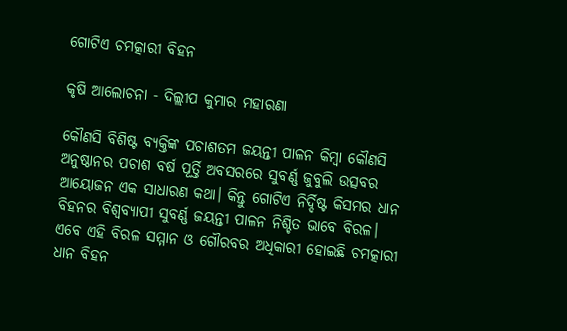ଗୋଟିଏ ଚମତ୍କାରୀ ବିହନ

କୃଷି ଆଲୋଚନା - ଦିଲ୍ଲୀପ କୁମାର ମହାରଣା

କୌଣସି ବିଶିଷ୍ଟ ବ୍ୟକ୍ତିଙ୍କ ପଚାଶତମ ଜୟନ୍ତୀ ପାଳନ କିମ୍ବା କୌଣସି ଅନୁଷ୍ଠାନର ପଚାଶ ବର୍ଷ ପୂର୍ତ୍ତି ଅବସରରେ ସୁବର୍ଣ୍ଣ ଜୁବୁଲି ଉତ୍ସବର ଆୟୋଜନ ଏକ ସାଧାରଣ କଥା। କିନ୍ତୁ ଗୋଟିଏ ନିର୍ଦ୍ଦିଷ୍ଟ କିସମର ଧାନ ବିହନର ବିଶ୍ବବ୍ୟାପୀ ସୁବର୍ଣ୍ଣ ଜୟନ୍ତୀ ପାଳନ ନିଶ୍ଚିତ ଭାବେ ବିରଳ। ଏବେ ଏହି ବିରଳ ସମ୍ମାନ ଓ ଗୌରବର ଅଧିକାରୀ ହୋଇଛି ଚମତ୍କାରୀ ଧାନ ବିହନ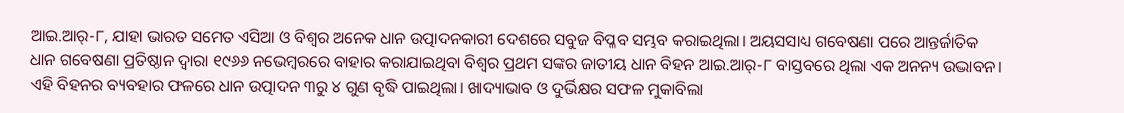ଆଇ.ଆର‌୍‌-୮, ଯାହା ଭାରତ ସମେତ ଏସିଆ ଓ ବିଶ୍ବର ଅନେକ ଧାନ ଉତ୍ପ‌ାଦନକାରୀ ଦେଶରେ ସବୁଜ ବିପ୍ଳବ ସମ୍ଭବ କରାଇଥିଲା। ଅୟସସାଧ୍ୟ ଗବେଷଣା ପରେ ଆନ୍ତର୍ଜାତିକ ଧାନ ଗବେଷଣା ପ୍ରତିଷ୍ଠାନ ଦ୍ବାରା ୧୯୬୬ ନଭେମ୍ବରରେ ବାହାର କରାଯାଇଥିବା ବିଶ୍ବର ପ୍ରଥମ ସଙ୍କର ଜାତୀୟ ଧାନ ବିହନ ଆଇ.ଆର‌୍‌-୮ ବାସ୍ତବରେ ଥିଲା ଏକ ଅନନ୍ୟ ଉଦ୍ଭାବନ। ଏହି ବିହନର ବ୍ୟବହାର ଫଳରେ ଧାନ ଉତ୍ପ‌ାଦନ ୩ରୁ ୪ ଗୁଣ ବୃଦ୍ଧି ପାଇଥିଲା। ଖାଦ୍ୟାଭାବ ଓ ଦୁର୍ଭିକ୍ଷର ସଫଳ ମୁକାବିଲା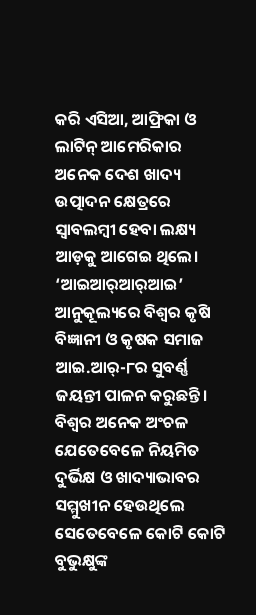କରି ଏସିଆ, ଆଫ୍ରିକା ଓ ଲାଟିନ୍‌ ଆମେରିକାର ଅନେକ ଦେଶ ଖାଦ୍ୟ ଉତ୍ପ‌ାଦନ କ୍ଷେତ୍ରରେ ସ୍ବାବଲମ୍ବୀ ହେବା ଲକ୍ଷ୍ୟ ଆଡ଼କୁ ଆଗେଇ ଥିଲେ। ‘ଆଇଆର‌୍‌ଆର‌୍‌ଆଇ’ ଆନୁକୂଲ୍ୟରେ ବିଶ୍ବର କୃଷି ବିଜ୍ଞାନୀ ଓ କୃଷକ ସମାଜ ଆଇ.ଆର୍‌-୮ର ସୁବର୍ଣ୍ଣ ଜୟନ୍ତୀ ପାଳନ କରୁଛନ୍ତି। ବିଶ୍ବର ଅନେକ ଅଂଚଳ ଯେତେବେଳେ ନିୟମିତ ଦୁର୍ଭିକ୍ଷ ଓ ଖାଦ୍ୟାଭାବର ସମ୍ମୁଖୀନ ହେଉଥିଲେ ସେତେବେଳେ କୋଟି କୋଟି ବୁଭୁକ୍ଷୁଙ୍କ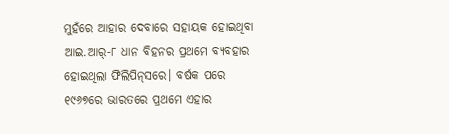ମୁହଁରେ ଆହାର ଦେବାରେ ସହାୟକ ହୋଇଥିବା ଆଇ.ଆର୍‌-୮ ଧାନ ବିହନର ପ୍ରଥମେ ବ୍ୟବହାର ହୋଇଥିଲା ଫିଲିପିନ୍‌ସରେ। ବର୍ଷକ ପରେ ୧୯୬୭ରେ ଭାରତରେ ପ୍ରଥମେ ଏହାର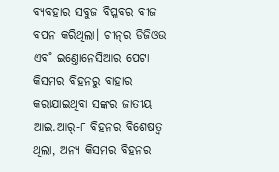ବ୍ୟବହାର ସବୁଜ ବିପ୍ଳବର ବୀଜ ବପନ କରିଥିଲା। ଚୀନ୍‌ର ଡିଜିଓଉ ଏବ˚ ଇଣ୍ତୋନେସିଆର ପେଟା କିସମର ବିହନରୁ ବାହାର କରାଯାଇଥିବା ସଙ୍କର ଜାତୀୟ ଆଇ.ଆର‌୍‌-୮ ବିହନର ବିଶେଷତ୍ବ ଥିଲା, ଅନ୍ୟ କିସମର ବିହନର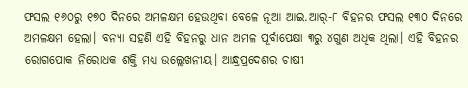ଫସଲ ୧୬୦ରୁ ୧୭୦ ଦିନରେ ଅମଳକ୍ଷମ ହେଉଥିବା ବେଳେ ନୂଆ ଆଇ.ଆର୍‌-୮ ବିହନର ଫସଲ ୧୩୦ ଦିନରେ ଅମଳକ୍ଷମ ହେଲା। ବନ୍ୟା ସହଣି ଏହି ବିହନରୁ ଧାନ ଅମଳ ପୂର୍ବାପେକ୍ଷା ୩ରୁ ୪ଗୁଣ ଅଧିକ ଥିଲା। ଏହି ବିହନର ରୋଗପୋକ ନିରୋଧକ ଶକ୍ତି ମଧ୍ୟ ଉଲ୍ଲେଖନୀୟ। ଆନ୍ଧ୍ରପ୍ରଦେଶର ଚାଷୀ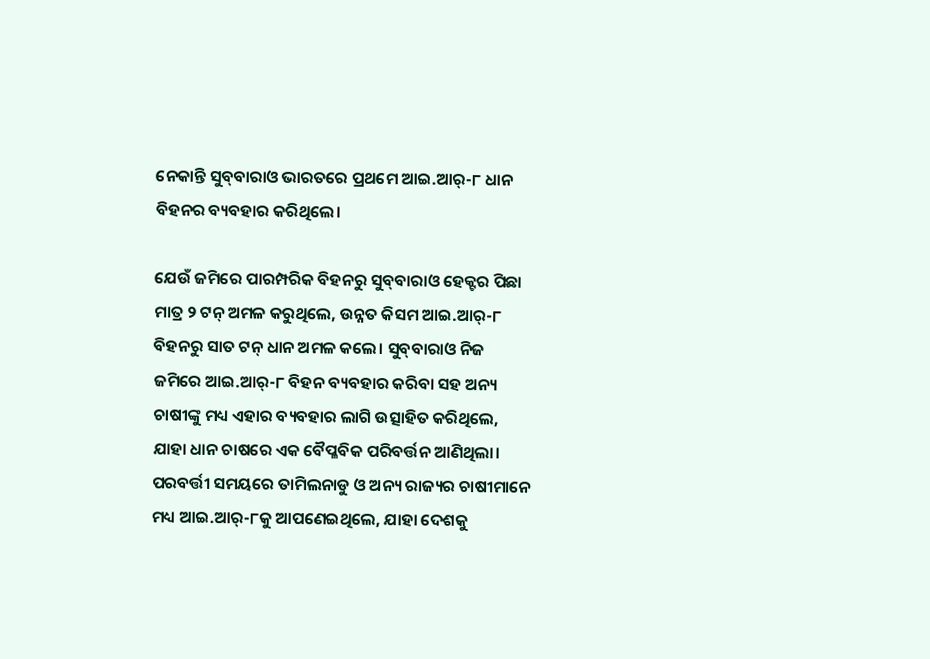ନେକାନ୍ତି ସୁବ୍‌ବାରାଓ ଭାରତରେ ପ୍ରଥମେ ଆଇ.ଆର୍‌-୮ ଧାନ ବିହନର ବ୍ୟବହାର କରିଥିଲେ।

ଯେଉଁ ଜମିରେ ପାରମ୍ପରିକ ବିହନରୁ ସୁବ୍‌ବାରାଓ ହେକ୍ଟର ପିଛା ମାତ୍ର ୨ ଟନ୍‌ ଅମଳ କରୁଥିଲେ, ଉନ୍ନତ କିସମ ଆଇ.ଆର‌୍‌-୮ ବିହନରୁ ସାତ ଟନ୍‌ ଧାନ ଅମଳ କଲେ। ସୁବ୍‌ବାରାଓ ନିଜ ଜମିରେ ଆଇ.ଆର୍‌-୮ ବିହନ ବ୍ୟବହାର କରିବା ସହ ଅନ୍ୟ ଚାଷୀଙ୍କୁ ମଧ୍ୟ ଏହାର ବ୍ୟବହାର ଲାଗି ଉତ୍ସାହିତ କରିଥିଲେ, ଯାହା ଧାନ ଚାଷରେ ଏକ ବୈପ୍ଳବିକ ପରିବର୍ତ୍ତନ ଆଣିଥିଲା। ପରବର୍ତ୍ତୀ ସମୟରେ ତାମିଲନାଡୁ ଓ ଅନ୍ୟ ରାଜ୍ୟର ଚାଷୀମାନେ ମଧ୍ୟ ଆଇ.ଆର୍‌-୮କୁ ଆପଣେଇଥିଲେ, ଯାହା ଦେଶକୁ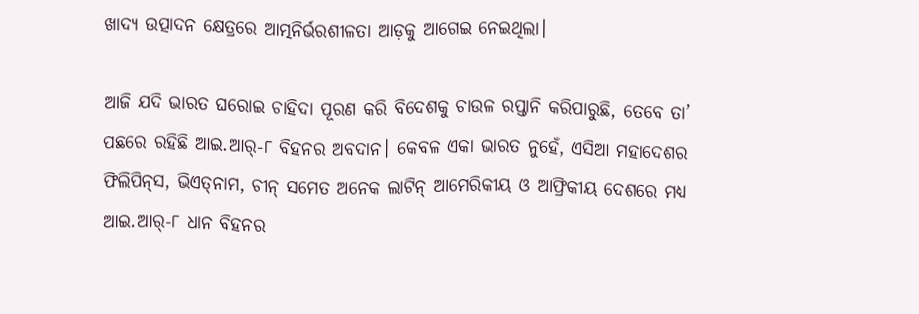ଖାଦ୍ୟ ଉତ୍ପ‌ାଦନ କ୍ଷେତ୍ରରେ ଆତ୍ମନିର୍ଭରଶୀଳତା ଆଡ଼କୁ ଆଗେଇ ନେଇଥିଲା।

ଆଜି ଯଦି ଭାରତ ଘରୋଇ ଚାହିଦା ପୂରଣ କରି ବିଦେଶକୁ ଚାଉଳ ରପ୍ତାନି କରିପାରୁଛି, ତେବେ ତା’ ପଛରେ ରହିଛି ଆଇ.ଆର୍‌-୮ ବିହନର ଅବଦାନ। କେବଳ ଏକା ଭାରତ ନୁହେଁ, ଏସିଆ ମହାଦେଶର ଫିଲିପିନ୍‌ସ, ଭିଏତ୍‌ନାମ, ଚୀନ୍‌ ସମେତ ଅନେକ ଲାଟିନ୍‌ ଆମେରିକୀୟ ଓ ଆଫ୍ରିକୀୟ ଦେଶରେ ମଧ୍ୟ ଆଇ.ଆର୍‌-୮ ଧାନ ବିହନର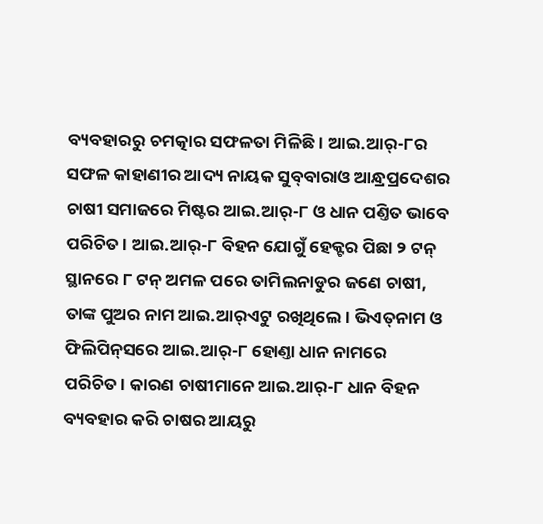ବ୍ୟବହାରରୁ ଚମତ୍କାର ସଫଳତା ମିଳିଛି। ଆଇ.ଆର୍‌-୮ର ସଫଳ କାହାଣୀର ଆଦ୍ୟ ନାୟକ ସୁବ୍‌ବାରାଓ ଆନ୍ଧ୍ରପ୍ରଦେଶର ଚାଷୀ ସମାଜରେ ମିଷ୍ଟର ଆଇ.ଆର‌୍‌-୮ ଓ ଧାନ ପଣ୍ତିତ ଭାବେ ପରିଚିତ। ଆଇ.ଆର୍‌-୮ ବିହନ ଯୋଗୁଁ ହେକ୍ଟର ପିଛା ୨ ଟନ୍‌ ସ୍ଥାନରେ ୮ ଟନ୍‌ ଅମଳ ପରେ ତାମିଲନାଡୁର ଜଣେ ଚାଷୀ, ତାଙ୍କ ପୁଅର ନାମ ଆଇ.ଆର୍‌ଏଟୁ ରଖିଥିଲେ। ଭିଏତ୍‌ନାମ ଓ ଫିଲିପିନ୍‌ସରେ ଆଇ.ଆର୍‌-୮ ହୋଣ୍ତା ଧାନ ନାମରେ ପରିଚିତ। କାରଣ ଚାଷୀମାନେ ଆଇ.ଆର୍‌-୮ ଧାନ ବିହନ ବ୍ୟବହାର କରି ଚାଷର ଆୟରୁ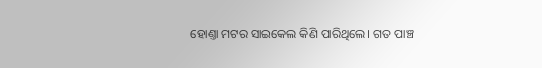ହୋଣ୍ତା ମଟର ସାଇକେଲ କିଣି ପାରିଥିଲେ। ଗତ ପାଞ୍ଚ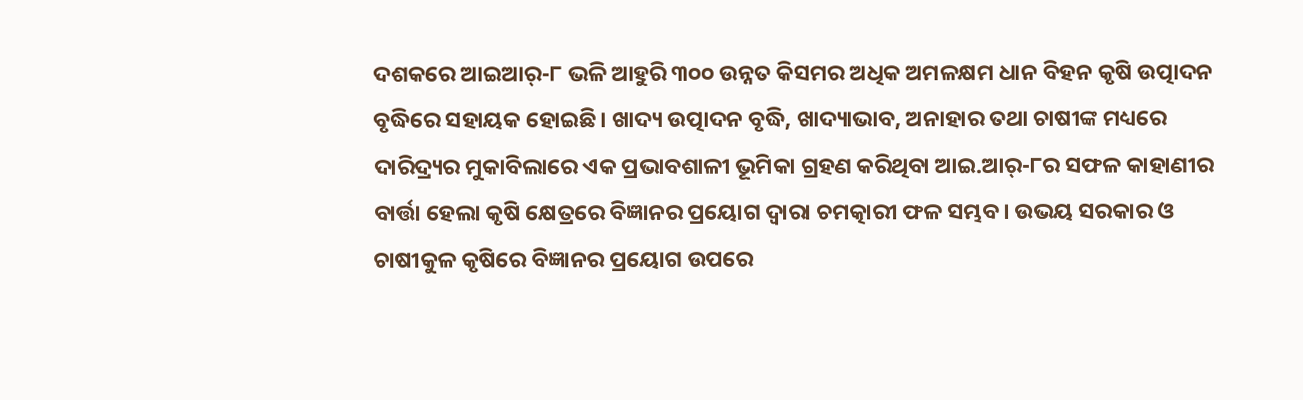ଦଶକରେ ଆଇଆର୍‌-୮ ଭଳି ଆହୁରି ୩୦୦ ଉନ୍ନତ କିସମର ଅଧିକ ଅମଳକ୍ଷମ ଧାନ ବିହନ କୃଷି ଉତ୍ପ‌‌ାଦନ ବୃଦ୍ଧିରେ ସହାୟକ ହୋଇଛି। ଖାଦ୍ୟ ଉତ୍ପ‌‌ାଦନ ବୃଦ୍ଧି, ଖାଦ୍ୟାଭାବ, ଅନାହାର ତଥା ଚାଷୀଙ୍କ ମଧ୍ୟରେ ଦାରିଦ୍ର୍ୟର ମୁକାବିଲାରେ ଏକ ପ୍ରଭାବଶାଳୀ ଭୂମିକା ଗ୍ରହଣ କରିଥିବା ଆଇ.ଆର୍‌-୮ର ସଫଳ କାହାଣୀର ବ‌ାର୍ତ୍ତା ହେଲା କୃଷି କ୍ଷେତ୍ରରେ ବିଜ୍ଞାନର ପ୍ରୟୋଗ ଦ୍ବାରା ଚମତ୍କାରୀ ଫଳ ସମ୍ଭବ। ଉଭୟ ସରକାର ଓ ଚାଷୀକୁଳ କୃଷିରେ ବିଜ୍ଞାନର ପ୍ରୟୋଗ ଉପରେ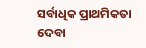ସର୍ବାଧିକ ପ୍ରାଥମିକତା ଦେବା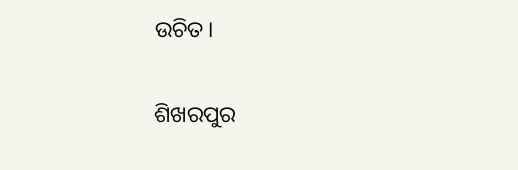ଉଚିତ।

ଶିଖରପୁର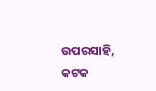ଉପରସାହି, କଟକ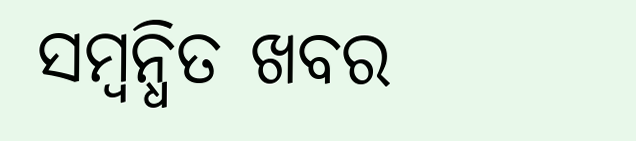ସମ୍ବନ୍ଧିତ ଖବର